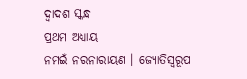ଦ୍ୱାଦଶ ସ୍କନ୍ଧ
ପ୍ରଥମ ଅଧ୍ୟାୟ
ନମଇଁ ନରନାରାୟଣ । ଜ୍ୟୋତିସ୍ୱରୂପ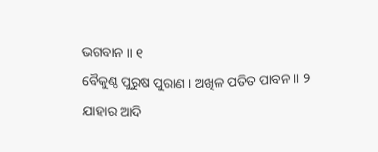ଭଗବାନ ॥ ୧
ବୈକୁଣ୍ଠ ପୁରୁଷ ପୁରାଣ । ଅଖିଳ ପତିତ ପାବନ ॥ ୨
ଯାହାର ଆଦି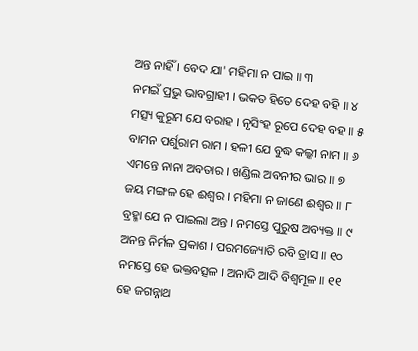ଅନ୍ତ ନାହିଁ । ବେଦ ଯା' ମହିମା ନ ପାଇ ॥ ୩
ନମଇଁ ପ୍ରଭୁ ଭାବଗ୍ରାହୀ । ଭକତ ହିତେ ଦେହ ବହି ॥ ୪
ମତ୍ସ୍ୟ କୁରୂମ ଯେ ବରାହ । ନୃସିଂହ ରୂପେ ଦେହ ବହ ॥ ୫
ବାମନ ପର୍ଶୁରାମ ରାମ । ହଳୀ ଯେ ବୁଦ୍ଧ କଲ୍କୀ ନାମ ॥ ୬
ଏମନ୍ତେ ନାନା ଅବତାର । ଖଣ୍ଡିଲ ଅବନୀର ଭାର ॥ ୭
ଜୟ ମଙ୍ଗଳ ହେ ଈଶ୍ୱର । ମହିମା ନ ଜାଣେ ଈଶ୍ୱର ॥ ୮
ବ୍ରହ୍ମା ଯେ ନ ପାଇଲା ଅନ୍ତ । ନମସ୍ତେ ପୁରୁଷ ଅବ୍ୟକ୍ତ ॥ ୯
ଅନନ୍ତ ନିର୍ମଳ ପ୍ରକାଶ । ପରମଜ୍ୟୋତି ରବି ତ୍ରାସ ॥ ୧୦
ନମସ୍ତେ ହେ ଭକ୍ତବତ୍ସଳ । ଅନାଦି ଆଦି ବିଶ୍ୱମୂଳ ॥ ୧୧
ହେ ଜଗନ୍ନାଥ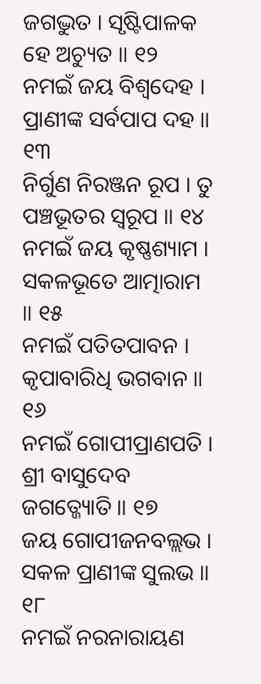ଜଗଦ୍ଭୁତ । ସୃଷ୍ଟିପାଳକ ହେ ଅଚ୍ୟୁତ ॥ ୧୨
ନମଇଁ ଜୟ ବିଶ୍ୱଦେହ । ପ୍ରାଣୀଙ୍କ ସର୍ବପାପ ଦହ ॥ ୧୩
ନିର୍ଗୁଣ ନିରଞ୍ଜନ ରୂପ । ତୁ ପଞ୍ଚଭୂତର ସ୍ୱରୂପ ॥ ୧୪
ନମଇଁ ଜୟ କୃଷ୍ଣଶ୍ୟାମ । ସକଳଭୂତେ ଆତ୍ମାରାମ ॥ ୧୫
ନମଇଁ ପତିତପାବନ । କୃପାବାରିଧି ଭଗବାନ ॥ ୧୬
ନମଇଁ ଗୋପୀପ୍ରାଣପତି । ଶ୍ରୀ ବାସୁଦେବ ଜଗତ୍ଜ୍ୟୋତି ॥ ୧୭
ଜୟ ଗୋପୀଜନବଲ୍ଲଭ । ସକଳ ପ୍ରାଣୀଙ୍କ ସୁଲଭ ॥ ୧୮
ନମଇଁ ନରନାରାୟଣ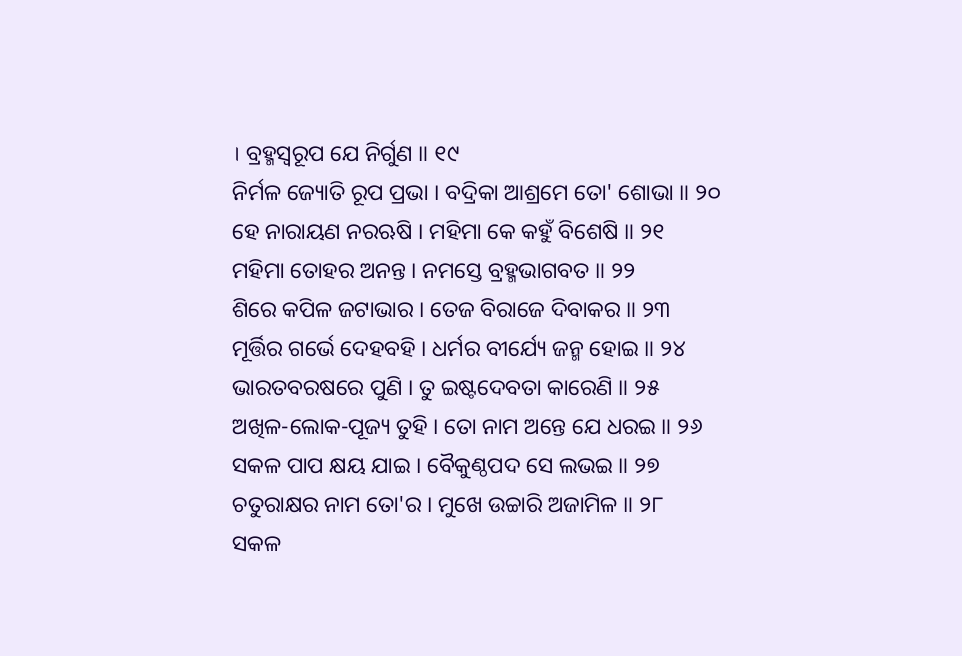। ବ୍ରହ୍ମସ୍ୱରୂପ ଯେ ନିର୍ଗୁଣ ॥ ୧୯
ନିର୍ମଳ ଜ୍ୟୋତି ରୂପ ପ୍ରଭା । ବଦ୍ରିକା ଆଶ୍ରମେ ତୋ' ଶୋଭା ॥ ୨୦
ହେ ନାରାୟଣ ନରଋଷି । ମହିମା କେ କହୁଁ ବିଶେଷି ॥ ୨୧
ମହିମା ତୋହର ଅନନ୍ତ । ନମସ୍ତେ ବ୍ରହ୍ମଭାଗବତ ॥ ୨୨
ଶିରେ କପିଳ ଜଟାଭାର । ତେଜ ବିରାଜେ ଦିବାକର ॥ ୨୩
ମୂର୍ତ୍ତିର ଗର୍ଭେ ଦେହବହି । ଧର୍ମର ବୀର୍ଯ୍ୟେ ଜନ୍ମ ହୋଇ ॥ ୨୪
ଭାରତବରଷରେ ପୁଣି । ତୁ ଇଷ୍ଟଦେବତା କାରେଣି ॥ ୨୫
ଅଖିଳ-ଲୋକ-ପୂଜ୍ୟ ତୁହି । ତୋ ନାମ ଅନ୍ତେ ଯେ ଧରଇ ॥ ୨୬
ସକଳ ପାପ କ୍ଷୟ ଯାଇ । ବୈକୁଣ୍ଠପଦ ସେ ଲଭଇ ॥ ୨୭
ଚତୁରାକ୍ଷର ନାମ ତୋ'ର । ମୁଖେ ଉଚ୍ଚାରି ଅଜାମିଳ ॥ ୨୮
ସକଳ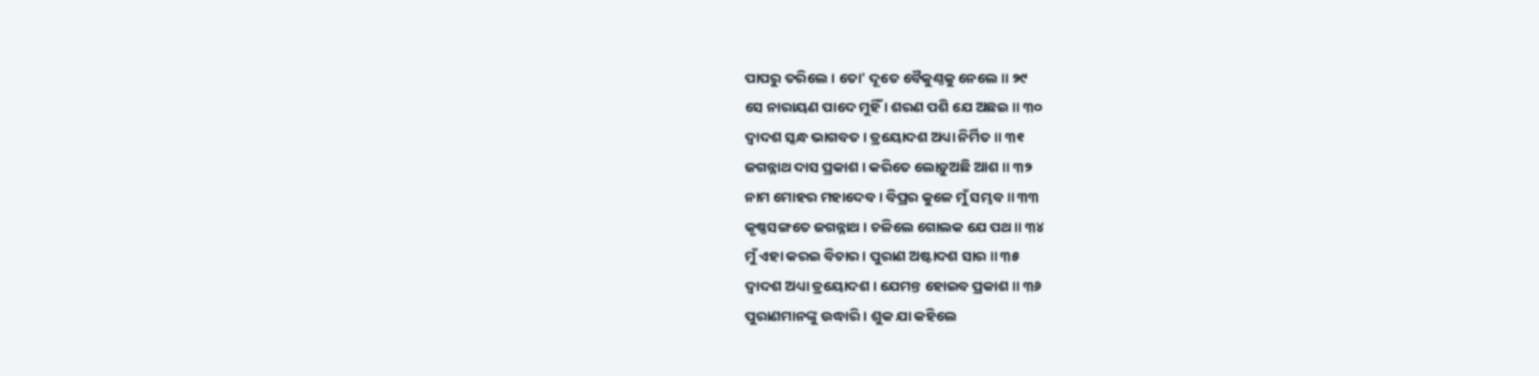ପାପରୁ ତରିଲେ । ତୋ' ଦୂତେ ବୈକୁଣ୍ଠକୁ ନେଲେ ॥ ୨୯
ସେ ନାରାୟଣ ପାଦେ ମୁହିଁ । ଶରଣ ପଶି ଯେ ଅଛଇ ॥ ୩୦
ଦ୍ୱାଦଶ ସ୍କନ୍ଧ ଭାଗବତ । ତ୍ରୟୋଦଶ ଅଧ୍ୟା ନିର୍ମିତ ॥ ୩୧
ଜଗନ୍ନାଥ ଦାସ ପ୍ରକାଶ । କରିତେ ଲୋଡ଼ୁଅଛି ଆଶ ॥ ୩୨
ନାମ ମୋହର ମହାଦେବ । ବିପ୍ରର କୁଳେ ମୁଁ ସମ୍ଭବ ॥ ୩୩
କୃଷ୍ଣସଙ୍ଗତେ ଜଗନ୍ନାଥ । ଚଳିଲେ ଗୋଲକ ଯେ ପଥ ॥ ୩୪
ମୁଁ ଏହା କରଇ ବିଚାର । ପୁରାଣ ଅଷ୍ଟାଦଶ ସାର ॥ ୩୫
ଦ୍ୱାଦଶ ଅଧ୍ୟା ତ୍ରୟୋଦଶ । ଯେମନ୍ତ ହୋଇବ ପ୍ରକାଶ ॥ ୩୬
ପୁରାଣମାନଙ୍କୁ ଉଦ୍ଧାରି । ଶୁକ ଯା କହିଲେ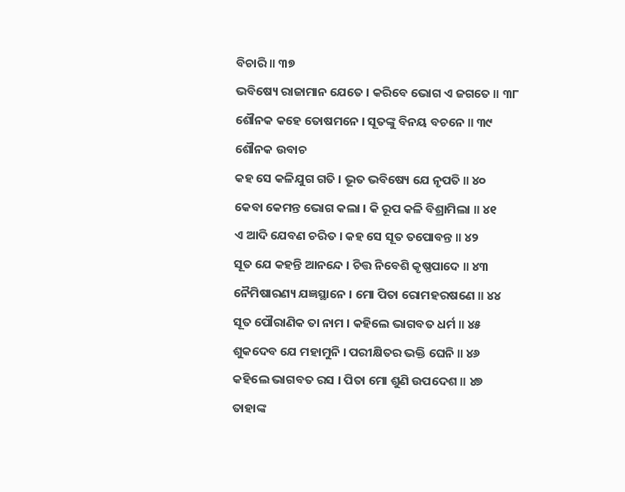ବିଚାରି ॥ ୩୭
ଭବିଷ୍ୟେ ରାଜାମାନ ଯେତେ । କରିବେ ଭୋଗ ଏ ଜଗତେ ॥ ୩୮
ଶୌନକ କହେ ତୋଷମନେ । ସୂତଙ୍କୁ ବିନୟ ବଚନେ ॥ ୩୯
ଶୌନକ ଉବାଚ
କହ ସେ କଳିଯୁଗ ଗତି । ଭୂତ ଭବିଷ୍ୟେ ଯେ ନୃପତି ॥ ୪୦
କେବା କେମନ୍ତ ଭୋଗ କଲା । କି ରୂପ କଳି ବିଶ୍ରାମିଲା ॥ ୪୧
ଏ ଆଦି ଯେବଣ ଚରିତ । କହ ସେ ସୂତ ତପୋବନ୍ତ ॥ ୪୨
ସୂତ ଯେ କହନ୍ତି ଆନନ୍ଦେ । ଚିତ୍ତ ନିବେଶି କୃଷ୍ଣପାଦେ ॥ ୪୩
ନୈମିଷାରଣ୍ୟ ଯଜ୍ଞସ୍ଥାନେ । ମୋ ପିତା ରୋମହରଷଣେ ॥ ୪୪
ସୂତ ପୌରାଣିକ ତା ନାମ । କହିଲେ ଭାଗବତ ଧର୍ମ ॥ ୪୫
ଶୁକଦେବ ଯେ ମହାମୁନି । ପରୀକ୍ଷିତର ଭକ୍ତି ଘେନି ॥ ୪୬
କହିଲେ ଭାଗବତ ରସ । ପିତା ମୋ ଶୁଣି ଉପଦେଶ ॥ ୪୭
ତାହାଙ୍କ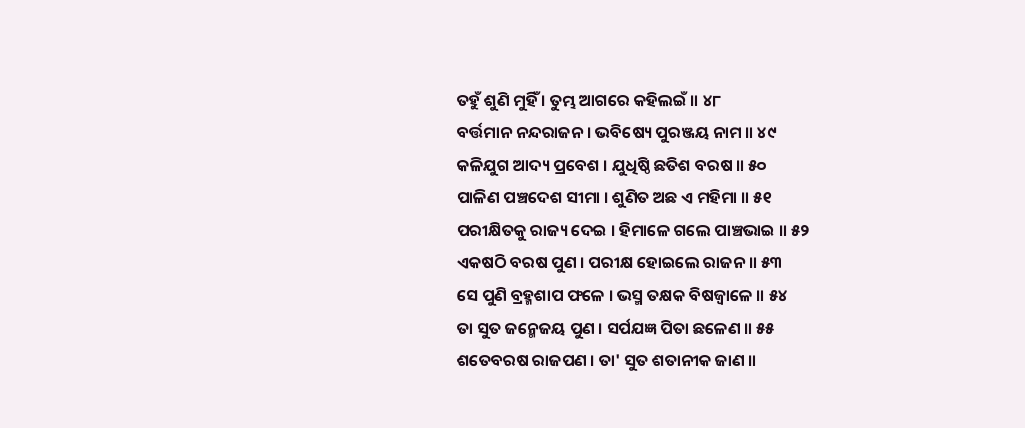ତହୁଁ ଶୁଣି ମୁହିଁ । ତୁମ୍ଭ ଆଗରେ କହିଲଇଁ ॥ ୪୮
ବର୍ତ୍ତମାନ ନନ୍ଦରାଜନ । ଭବିଷ୍ୟେ ପୁରଞ୍ଜୟ ନାମ ॥ ୪୯
କଳିଯୁଗ ଆଦ୍ୟ ପ୍ରବେଶ । ଯୁଧିଷ୍ଠି ଛତିଶ ବରଷ ॥ ୫୦
ପାଳିଣ ପଞ୍ଚଦେଶ ସୀମା । ଶୁଣିତ ଅଛ ଏ ମହିମା ॥ ୫୧
ପରୀକ୍ଷିତକୁ ରାଜ୍ୟ ଦେଇ । ହିମାଳେ ଗଲେ ପାଞ୍ଚଭାଇ ॥ ୫୨
ଏକଷଠି ବରଷ ପୁଣ । ପରୀକ୍ଷ ହୋଇଲେ ରାଜନ ॥ ୫୩
ସେ ପୁଣି ବ୍ରହ୍ମଶାପ ଫଳେ । ଭସ୍ମ ତକ୍ଷକ ବିଷଜ୍ୱାଳେ ॥ ୫୪
ତା ସୁତ ଜନ୍ମେଜୟ ପୁଣ । ସର୍ପଯଜ୍ଞ ପିତା ଛଳେଣ ॥ ୫୫
ଶତେବରଷ ରାଜପଣ । ତା' ସୁତ ଶତାନୀକ ଜାଣ ॥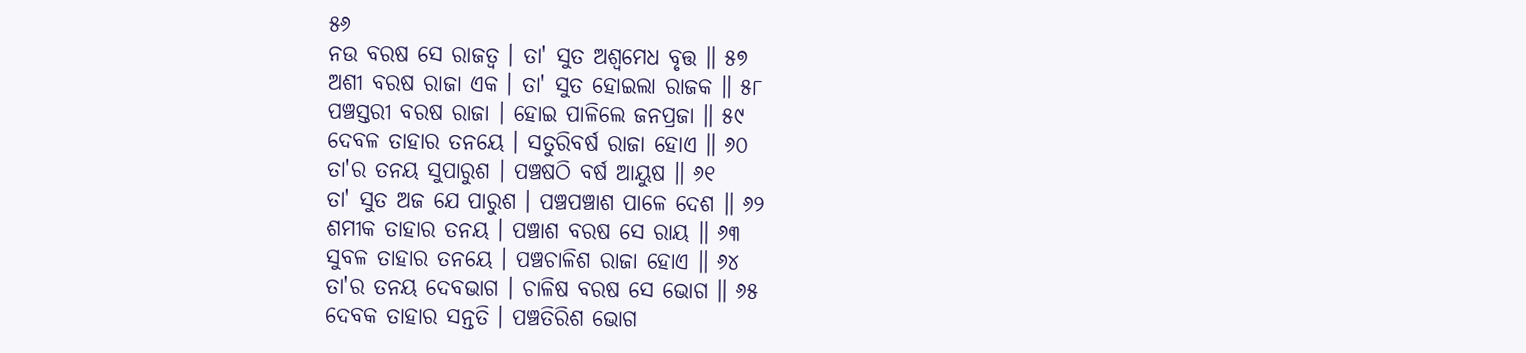୫୬
ନଉ ବରଷ ସେ ରାଜତ୍ୱ । ତା' ସୁତ ଅଶ୍ୱମେଧ ବୃତ୍ତ ॥ ୫୭
ଅଶୀ ବରଷ ରାଜା ଏକ । ତା' ସୁତ ହୋଇଲା ରାଜକ ॥ ୫୮
ପଞ୍ଚସ୍ତରୀ ବରଷ ରାଜା । ହୋଇ ପାଳିଲେ ଜନପ୍ରଜା ॥ ୫୯
ଦେବଳ ତାହାର ତନୟେ । ସତୁରିବର୍ଷ ରାଜା ହୋଏ ॥ ୬୦
ତା'ର ତନୟ ସୁପାରୁଶ । ପଞ୍ଚଷଠି ବର୍ଷ ଆୟୁଷ ॥ ୬୧
ତା' ସୁତ ଅଜ ଯେ ପାରୁଶ । ପଞ୍ଚପଞ୍ଚାଶ ପାଳେ ଦେଶ ॥ ୬୨
ଶମୀକ ତାହାର ତନୟ । ପଞ୍ଚାଶ ବରଷ ସେ ରାୟ ॥ ୬୩
ସୁବଳ ତାହାର ତନୟେ । ପଞ୍ଚଚାଳିଶ ରାଜା ହୋଏ ॥ ୬୪
ତା'ର ତନୟ ଦେବଭାଗ । ଚାଳିଷ ବରଷ ସେ ଭୋଗ ॥ ୬୫
ଦେବକ ତାହାର ସନ୍ତତି । ପଞ୍ଚତିରିଶ ଭୋଗ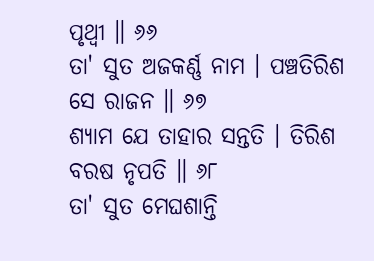ପୃଥ୍ୱୀ ॥ ୬୬
ତା' ସୁତ ଅଜକର୍ଣ୍ଣ ନାମ । ପଞ୍ଚତିରିଶ ସେ ରାଜନ ॥ ୬୭
ଶ୍ୟାମ ଯେ ତାହାର ସନ୍ତତି । ତିରିଶ ବରଷ ନୃପତି ॥ ୬୮
ତା' ସୁତ ମେଘଶାନ୍ତି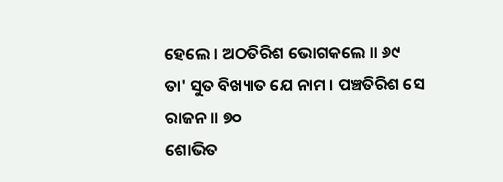ହେଲେ । ଅଠତିରିଶ ଭୋଗକଲେ ॥ ୬୯
ତା' ସୁତ ବିଖ୍ୟାତ ଯେ ନାମ । ପଞ୍ଚତିରିଶ ସେ ରାଜନ ॥ ୭୦
ଶୋଭିତ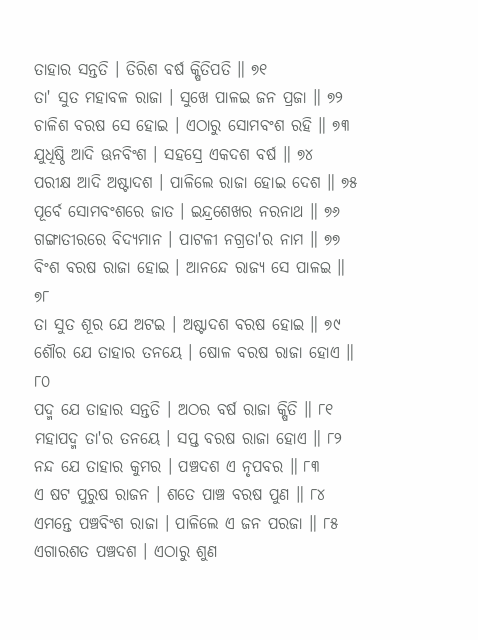ତାହାର ସନ୍ତତି । ତିରିଶ ବର୍ଷ କ୍ଷିତିପତି ॥ ୭୧
ତା' ସୁତ ମହାବଳ ରାଜା । ସୁଖେ ପାଳଇ ଜନ ପ୍ରଜା ॥ ୭୨
ଚାଳିଶ ବରଷ ସେ ହୋଇ । ଏଠାରୁ ସୋମବଂଶ ରହି ॥ ୭୩
ଯୁଧିଷ୍ଠି ଆଦି ଊନବିଂଶ । ସହସ୍ରେ ଏକଦଶ ବର୍ଷ ॥ ୭୪
ପରୀକ୍ଷ ଆଦି ଅଷ୍ଟାଦଶ । ପାଳିଲେ ରାଜା ହୋଇ ଦେଶ ॥ ୭୫
ପୂର୍ବେ ସୋମବଂଶରେ ଜାତ । ଇନ୍ଦ୍ରଶେଖର ନରନାଥ ॥ ୭୬
ଗଙ୍ଗାତୀରରେ ବିଦ୍ୟମାନ । ପାଟଳୀ ନଗ୍ରତା'ର ନାମ ॥ ୭୭
ବିଂଶ ବରଷ ରାଜା ହୋଇ । ଆନନ୍ଦେ ରାଜ୍ୟ ସେ ପାଳଇ ॥ ୭୮
ତା ସୁତ ଶୂର ଯେ ଅଟଇ । ଅଷ୍ଟାଦଶ ବରଷ ହୋଇ ॥ ୭୯
ଶୌର ଯେ ତାହାର ତନୟେ । ଷୋଳ ବରଷ ରାଜା ହୋଏ ॥ ୮୦
ପଦ୍ମ ଯେ ତାହାର ସନ୍ତତି । ଅଠର ବର୍ଷ ରାଜା କ୍ଷିତି ॥ ୮୧
ମହାପଦ୍ମ ତା'ର ତନୟେ । ସପ୍ତ ବରଷ ରାଜା ହୋଏ ॥ ୮୨
ନନ୍ଦ ଯେ ତାହାର କୁମର । ପଞ୍ଚଦଶ ଏ ନୃପବର ॥ ୮୩
ଏ ଷଟ ପୁରୁଷ ରାଜନ । ଶତେ ପାଞ୍ଚ ବରଷ ପୁଣ ॥ ୮୪
ଏମନ୍ତେ ପଞ୍ଚବିଂଶ ରାଜା । ପାଳିଲେ ଏ ଜନ ପରଜା ॥ ୮୫
ଏଗାରଶତ ପଞ୍ଚଦଶ । ଏଠାରୁ ଶୁଣ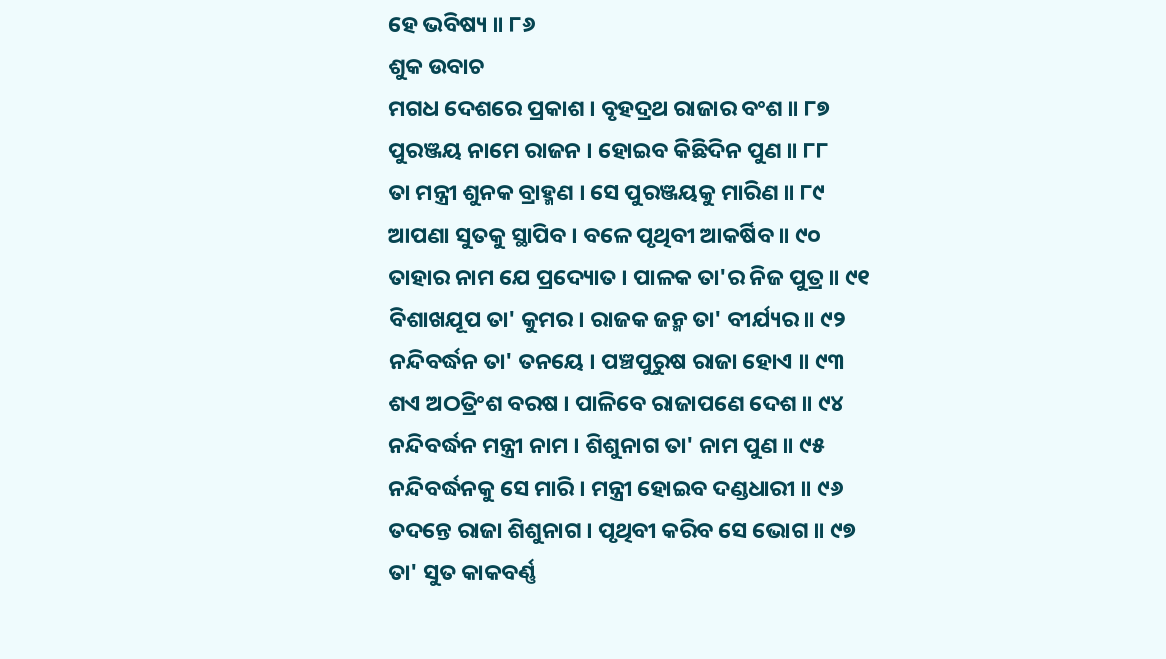ହେ ଭବିଷ୍ୟ ॥ ୮୬
ଶୁକ ଉବାଚ
ମଗଧ ଦେଶରେ ପ୍ରକାଶ । ବୃହଦ୍ରଥ ରାଜାର ବଂଶ ॥ ୮୭
ପୁରଞ୍ଜୟ ନାମେ ରାଜନ । ହୋଇବ କିଛିଦିନ ପୁଣ ॥ ୮୮
ତା ମନ୍ତ୍ରୀ ଶୁନକ ବ୍ରାହ୍ମଣ । ସେ ପୁରଞ୍ଜୟକୁ ମାରିଣ ॥ ୮୯
ଆପଣା ସୁତକୁ ସ୍ଥାପିବ । ବଳେ ପୃଥିବୀ ଆକର୍ଷିବ ॥ ୯୦
ତାହାର ନାମ ଯେ ପ୍ରଦ୍ୟୋତ । ପାଳକ ତା'ର ନିଜ ପୁତ୍ର ॥ ୯୧
ବିଶାଖଯୂପ ତା' କୁମର । ରାଜକ ଜନ୍ମ ତା' ବୀର୍ଯ୍ୟର ॥ ୯୨
ନନ୍ଦିବର୍ଦ୍ଧନ ତା' ତନୟେ । ପଞ୍ଚପୁରୁଷ ରାଜା ହୋଏ ॥ ୯୩
ଶଏ ଅଠତ୍ରିଂଶ ବରଷ । ପାଳିବେ ରାଜାପଣେ ଦେଶ ॥ ୯୪
ନନ୍ଦିବର୍ଦ୍ଧନ ମନ୍ତ୍ରୀ ନାମ । ଶିଶୁନାଗ ତା' ନାମ ପୁଣ ॥ ୯୫
ନନ୍ଦିବର୍ଦ୍ଧନକୁ ସେ ମାରି । ମନ୍ତ୍ରୀ ହୋଇବ ଦଣ୍ଡଧାରୀ ॥ ୯୬
ତଦନ୍ତେ ରାଜା ଶିଶୁନାଗ । ପୃଥିବୀ କରିବ ସେ ଭୋଗ ॥ ୯୭
ତା' ସୁତ କାକବର୍ଣ୍ଣ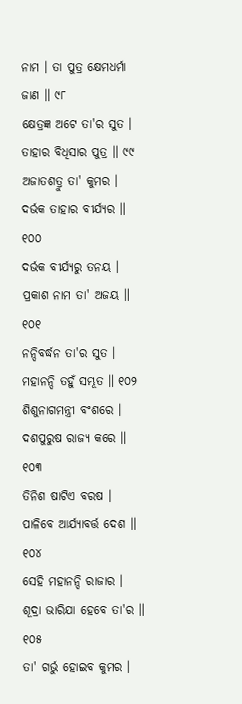ନାମ । ତା ପୁତ୍ର କ୍ଷେମଧର୍ମା ଜାଣ ॥ ୯୮
କ୍ଷେତ୍ରଜ୍ଞ ଅଟେ ତା'ର ସୁତ । ତାହାର ବିଧିସାର ପୁତ୍ର ॥ ୯୯
ଅଜାତଶତ୍ରୁ ତା' କୁମର । ଦର୍ଭକ ତାହାର ବୀର୍ଯ୍ୟର ॥ ୧୦୦
ଦର୍ଭକ ବୀର୍ଯ୍ୟରୁ ତନୟ । ପ୍ରକାଶ ନାମ ତା' ଅଜୟ ॥ ୧୦୧
ନନ୍ଦିବର୍ଦ୍ଧନ ତା'ର ସୁତ । ମହାନନ୍ଦି ତହୁଁ ସମ୍ଭୂତ ॥ ୧୦୨
ଶିଶୁନାଗମନ୍ତ୍ରୀ ବଂଶରେ । ଦଶପୁରୁଷ ରାଜ୍ୟ କରେ ॥ ୧୦୩
ତିନିଶ ଷାଟିଏ ବରଷ । ପାଳିବେ ଆର୍ଯ୍ୟାବର୍ତ୍ତ ଦେଶ ॥ ୧୦୪
ସେହି ମହାନନ୍ଦି ରାଜାର । ଶୂଦ୍ରା ଭାରିଯା ହେବେ ତା'ର ॥ ୧୦୫
ତା' ଗର୍ଭୁ ହୋଇବ କୁମର ।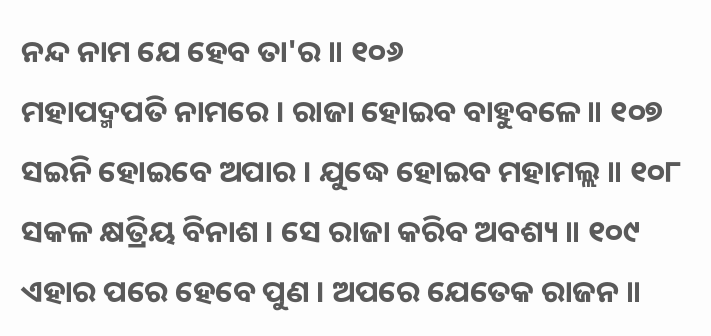ନନ୍ଦ ନାମ ଯେ ହେବ ତା'ର ॥ ୧୦୬
ମହାପଦ୍ମପତି ନାମରେ । ରାଜା ହୋଇବ ବାହୁବଳେ ॥ ୧୦୭
ସଇନି ହୋଇବେ ଅପାର । ଯୁଦ୍ଧେ ହୋଇବ ମହାମଲ୍ଲ ॥ ୧୦୮
ସକଳ କ୍ଷତ୍ରିୟ ବିନାଶ । ସେ ରାଜା କରିବ ଅବଶ୍ୟ ॥ ୧୦୯
ଏହାର ପରେ ହେବେ ପୁଣ । ଅପରେ ଯେତେକ ରାଜନ ॥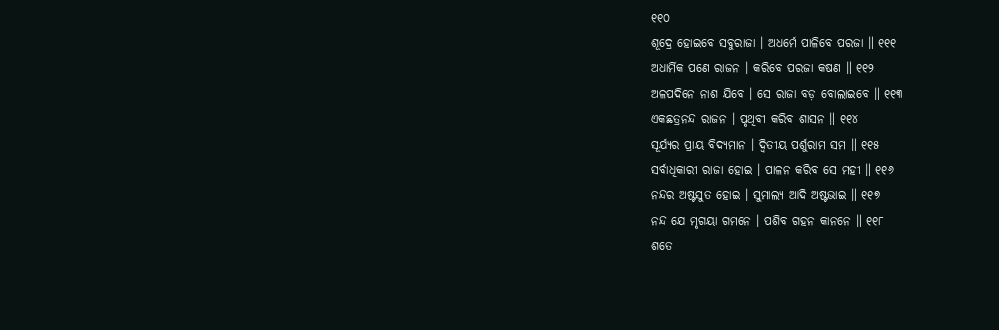୧୧୦
ଶୂଦ୍ରେ ହୋଇବେ ସବୁରାଜା । ଅଧର୍ମେ ପାଳିବେ ପରଜା ॥ ୧୧୧
ଅଧାର୍ମିକ ପଣେ ରାଜନ । କରିବେ ପରଜା କଷଣ ॥ ୧୧୨
ଅଳପଦିନେ ନାଶ ଯିବେ । ସେ ରାଜା ବଡ଼ ବୋଲାଇବେ ॥ ୧୧୩
ଏକଛତ୍ରନନ୍ଦ ରାଜନ । ପୃଥିବୀ କରିବ ଶାସନ ॥ ୧୧୪
ସୂର୍ଯ୍ୟର ପ୍ରାୟ ବିଦ୍ୟମାନ । ଦ୍ୱିତୀୟ ପର୍ଶୁରାମ ସମ ॥ ୧୧୫
ସର୍ବାଧିକାରୀ ରାଜା ହୋଇ । ପାଳନ କରିବ ସେ ମହୀ ॥ ୧୧୬
ନନ୍ଦର ଅଷ୍ଟସୁତ ହୋଇ । ସୁମାଲ୍ୟ ଆଦି ଅଷ୍ଟଭାଇ ॥ ୧୧୭
ନନ୍ଦ ଯେ ମୃଗୟା ଗମନେ । ପଶିବ ଗହନ କାନନେ ॥ ୧୧୮
ଶତେ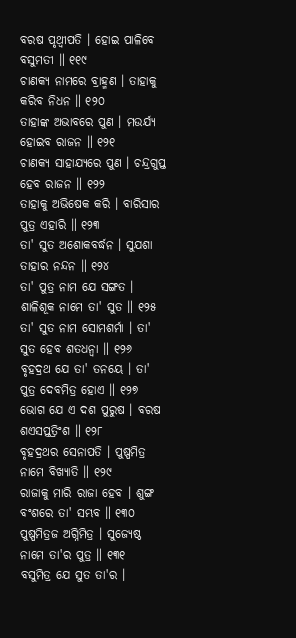ବରଷ ପୃଥ୍ୱୀପତି । ହୋଇ ପାଳିବେ ବସୁମତୀ ॥ ୧୧୯
ଚାଣକ୍ୟ ନାମରେ ବ୍ରାହ୍ମଣ । ତାହାକୁ କରିବ ନିଧନ ॥ ୧୨୦
ତାହାଙ୍କ ଅଭାବରେ ପୁଣ । ମଉର୍ଯ୍ୟ ହୋଇବ ରାଜନ ॥ ୧୨୧
ଚାଣକ୍ୟ ସାହାଯ୍ୟରେ ପୁଣ । ଚନ୍ଦ୍ରଗୁପ୍ତ ହେବ ରାଜନ ॥ ୧୨୨
ତାହାକୁ ଅଭିଷେକ କରି । ବାରିସାର ପୁତ୍ର ଏହାରି ॥ ୧୨୩
ତା' ସୁତ ଅଶୋକବର୍ଦ୍ଧନ । ସୁଯଶା ତାହାର ନନ୍ଦନ ॥ ୧୨୪
ତା' ପୁତ୍ର ନାମ ଯେ ସଙ୍ଗତ । ଶାଳିଶୂକ ନାମେ ତା' ସୁତ ॥ ୧୨୫
ତା' ସୁତ ନାମ ସୋମଶର୍ମା । ତା' ସୁତ ହେବ ଶତଧନ୍ୱା ॥ ୧୨୬
ବୃହଦ୍ରଥ ଯେ ତା' ତନୟେ । ତା' ପୁତ୍ର ଦେବମିତ୍ର ହୋଏ ॥ ୧୨୭
ଭୋଗ ଯେ ଏ ଦଶ ପୁରୁଷ । ବରଷ ଶଏସପ୍ତତ୍ରିଂଶ ॥ ୧୨୮
ବୃହଦ୍ରଥର ସେନାପତି । ପୁଷ୍ପମିତ୍ର ନାମେ ବିଖ୍ୟାତି ॥ ୧୨୯
ରାଜାକୁ ମାରି ରାଜା ହେବ । ଶୁଙ୍ଗ ବଂଶରେ ତା' ସମ୍ଭବ ॥ ୧୩୦
ପୁଷ୍ପମିତ୍ରଜ ଅଗ୍ନିମିତ୍ର । ସୁଜ୍ୟେଷ୍ଠ ନାମେ ତା'ର ପୁତ୍ର ॥ ୧୩୧
ବସୁମିତ୍ର ଯେ ସୁତ ତା'ର ।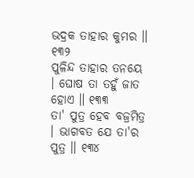ଭଦ୍ରକ ତାହାର କୁମର ॥ ୧୩୨
ପୁଳିନ୍ଦ ତାହାର ତନୟେ । ଘୋଷ ତା ତହୁଁ ଜାତ ହୋଏ ॥ ୧୩୩
ତା' ପୁତ୍ର ହେବ ବଜ୍ରମିତ୍ର । ଭାଗବତ ଯେ ତା'ର ପୁତ୍ର ॥ ୧୩୪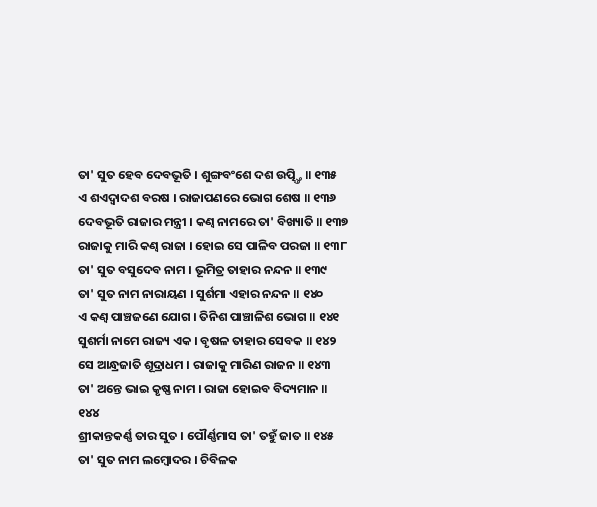ତା' ସୁତ ହେବ ଦେବଭୂତି । ଶୁଙ୍ଗବଂଶେ ଦଶ ଉତ୍ପ୍ତ୍ତି ॥ ୧୩୫
ଏ ଶଏଦ୍ୱାଦଶ ବରଷ । ରାଜାପଣରେ ଭୋଗ ଶେଷ ॥ ୧୩୬
ଦେବଭୂତି ରାଜାର ମନ୍ତ୍ରୀ । କଣ୍ୱ ନାମରେ ତା' ବିଖ୍ୟାତି ॥ ୧୩୭
ରାଜାକୁ ମାରି କଣ୍ୱ ରାଜା । ହୋଇ ସେ ପାଳିବ ପରଜା ॥ ୧୩୮
ତା' ସୁତ ବସୁଦେବ ନାମ । ଭୂମିତ୍ର ତାହାର ନନ୍ଦନ ॥ ୧୩୯
ତା' ସୁତ ନାମ ନାରାୟଣ । ସୁର୍ଶମା ଏହାର ନନ୍ଦନ ॥ ୧୪୦
ଏ କଣ୍ୱ ପାଞ୍ଚଜଣେ ଯୋଗ । ତିନିଶ ପାଞ୍ଚାଳିଶ ଭୋଗ ॥ ୧୪୧
ସୁଶର୍ମା ନାମେ ରାଜ୍ୟ ଏକ । ବୃଷଳ ତାହାର ସେବକ ॥ ୧୪୨
ସେ ଆନ୍ଧ୍ରଜାତି ଶୂଦ୍ରାଧମ । ରାଜାକୁ ମାରିଣ ରାଜନ ॥ ୧୪୩
ତା' ଅନ୍ତେ ଭାଇ କୃଷ୍ଣ ନାମ । ରାଜା ହୋଇବ ବିଦ୍ୟମାନ ॥ ୧୪୪
ଶ୍ରୀକାନ୍ତକର୍ଣ୍ଣ ତାର ସୁତ । ପୌର୍ଣ୍ଣମାସ ତା' ତହୁଁ ଜାତ ॥ ୧୪୫
ତା' ସୁତ ନାମ ଲମ୍ବୋଦର । ଚିବିଳକ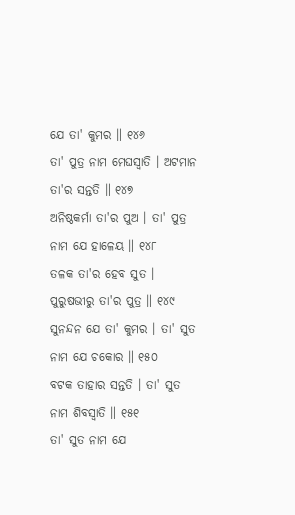ଯେ ତା' କୁମର ॥ ୧୪୬
ତା' ପୁତ୍ର ନାମ ମେଘସ୍ୱାତି । ଅଟମାନ ତା'ର ସନ୍ତତି ॥ ୧୪୭
ଅନିଷ୍ଠକର୍ମା ତା'ର ପୁଅ । ତା' ପୁତ୍ର ନାମ ଯେ ହାଳେୟ ॥ ୧୪୮
ତଳକ ତା'ର ହେବ ସୁତ । ପୁରୁଷଭୀରୁ ତା'ର ପୁତ୍ର ॥ ୧୪୯
ସୁନନ୍ଦନ ଯେ ତା' କୁମର । ତା' ସୁତ ନାମ ଯେ ଚକୋର ॥ ୧୫୦
ବଟକ ତାହାର ସନ୍ତତି । ତା' ସୁତ ନାମ ଶିବସ୍ୱାତି ॥ ୧୫୧
ତା' ସୁତ ନାମ ଯେ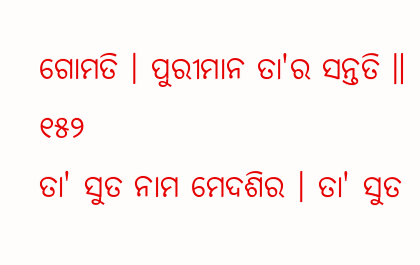ଗୋମତି । ପୁରୀମାନ ତା'ର ସନ୍ତତି ॥ ୧୫୨
ତା' ସୁତ ନାମ ମେଦଶିର । ତା' ସୁତ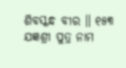ଶିବସ୍କନ୍ଧ ବୀର ॥ ୧୫୩
ଯଜ୍ଞଶ୍ରୀ ପୁତ୍ର ନାମ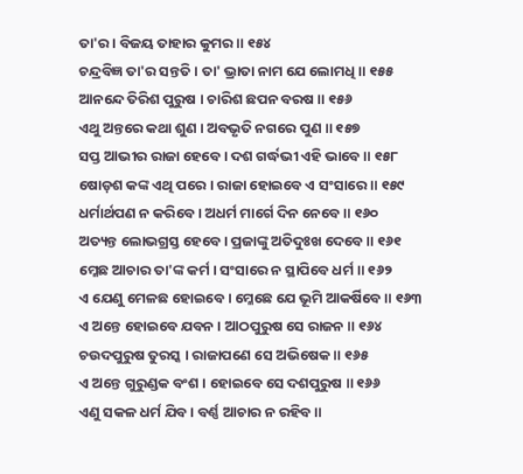ତା'ର । ବିଜୟ ତାହାର କୁମର ॥ ୧୫୪
ଚନ୍ଦ୍ରବିଜ୍ଞ ତା'ର ସନ୍ତତି । ତା' ଭ୍ରାତା ନାମ ଯେ ଲୋମଧି ॥ ୧୫୫
ଆନନ୍ଦେ ତିରିଶ ପୁରୁଷ । ଚାରିଶ ଛପନ ବରଷ ॥ ୧୫୬
ଏଥୁ ଅନ୍ତରେ କଥା ଶୁଣ । ଅବଭୃତି ନଗରେ ପୁଣ ॥ ୧୫୭
ସପ୍ତ ଆଭୀର ରାଜା ହେବେ । ଦଶ ଗର୍ଦ୍ଧଭୀ ଏହି ଭାବେ ॥ ୧୫୮
ଷୋଡ଼ଶ କଙ୍କ ଏଥି ପରେ । ରାଜା ହୋଇବେ ଏ ସଂସାରେ ॥ ୧୫୯
ଧର୍ମାର୍ଥପଣ ନ କରିବେ । ଅଧର୍ମ ମାର୍ଗେ ଦିନ ନେବେ ॥ ୧୬୦
ଅତ୍ୟନ୍ତ ଲୋଭଗ୍ରସ୍ତ ହେବେ । ପ୍ରଜାଙ୍କୁ ଅତିଦୁଃଖ ଦେବେ ॥ ୧୬୧
ମ୍ଳେଛ ଆଚାର ତା'ଙ୍କ କର୍ମ । ସଂସାରେ ନ ସ୍ଥାପିବେ ଧର୍ମ ॥ ୧୬୨
ଏ ଯେଣୁ ମେଳଛ ହୋଇବେ । ମ୍ଳେଛେ ଯେ ଭୂମି ଆକର୍ଷିବେ ॥ ୧୬୩
ଏ ଅନ୍ତେ ହୋଇବେ ଯବନ । ଆଠପୁରୁଷ ସେ ରାଜନ ॥ ୧୬୪
ଚଉଦପୁରୁଷ ତୁରସ୍କ । ରାଜାପଣେ ସେ ଅଭିଷେକ ॥ ୧୬୫
ଏ ଅନ୍ତେ ଗୁରୁଣ୍ଡକ ବଂଶ । ହୋଇବେ ସେ ଦଶପୁରୁଷ ॥ ୧୬୬
ଏଣୁ ସକଳ ଧର୍ମ ଯିବ । ବର୍ଣ୍ଣ ଆଚାର ନ ରହିବ ॥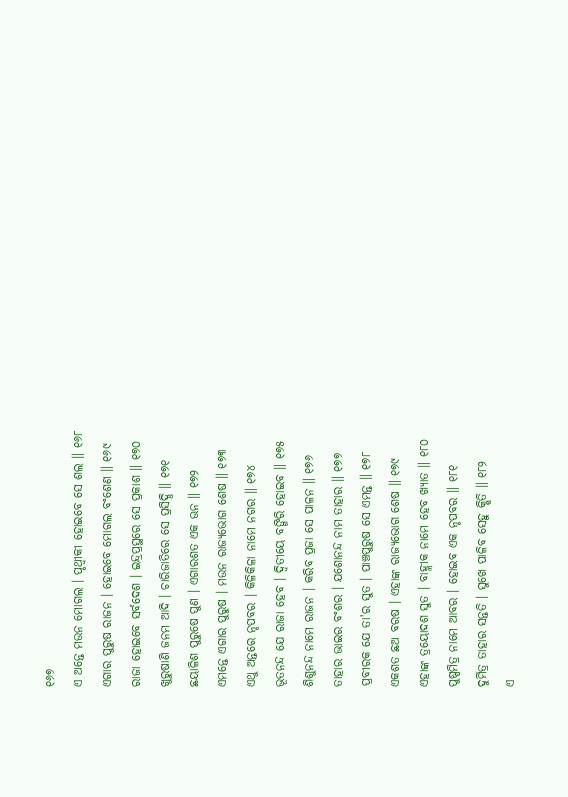୧୬୭
ଏ ଅନ୍ତେ ମଉନ ମୋଗଲ । ପୃଥ୍ୱୀକୀ ହୋଇବେ ସେ ଶଲ ॥ ୧୬୮
ଏଗାର ପୁରୁଷ ରାଜନ । ହୋଇବେ ମୋଗଲ ବଂଶେଣ ॥ ୧୬୯
ରାଜା ହୋଇବେ ସର୍ବଦେଶ । ଇନ୍ଦ୍ରପ୍ରସ୍ଥରେ ସେ ପ୍ରକାଶ ॥ ୧୭୦
ଖୁରୁଷାଣି ଜନମ ଆଦି । ଚାରିଜାତିରେ ସେ ପ୍ରସିଦ୍ଧି ॥ ୧୭୧
ଛୟାଳିଶ ପୁରୁଷେ ପୁଣ । ଏଗାରଶତ ଏକ ଊନ ॥ ୧୭୨
ଏମନ୍ତେ ଏଗାର ପୁରୁଷ । ମଉନ ରାଜ୍ୟଭୋଗ ଶେଷ ॥ ୧୭୩
ଏଥୁ ଅନ୍ତରେ ନୃପବର । କିଳିକିଳା ନାମେ ନଗର ॥ ୧୭୪
ଭୂତନନ୍ଦ ଯେ ରାଜା ହେବ । ଦ୍ୱିତୀୟେ ବଙ୍ଗିରି ହୋଇବ ॥ ୧୭୫
ଶିଶୁନନ୍ଦ ନାମେ ରାଜନ । କରିବ ପ୍ରଜା ସେ ପାଳନ ॥ ୧୭୬
ତାହାର ଭାଇର ବଂଶର । ଯଶୋନନ୍ଦ ନାମ ତାହାର ॥ ୧୭୭
ପ୍ରବୀରକ ଯେ ତା'ର ସୁତ । ପାଞ୍ଚପୁରୁଷ ସେ ଏମନ୍ତ ॥ ୧୭୮
ଏକଶତ ଛଅ ବରଷ । ଏହାଙ୍କ ରାଜ୍ୟଭୋଗ ଶେଷ ॥ ୧୭୯
ଏହାଙ୍କ ତ୍ରୟୋଦଶ ସୁତ । ବାହ୍ଲୀକ ନାମେ ହେବ ଖ୍ୟାତ ॥ ୧୮୦
ପୁଷ୍ପମିତ୍ର ନାମେ ଆବର । ହୋଇବ ଏକ ନୃପବର ॥ ୧୮୧
ଦୁର୍ମିତ୍ର ତାହାର ସନ୍ତତି । ସୁଖେ ପାଳିବ ସେହୁ କ୍ଷିତି ॥ ୧୮୨
ଏ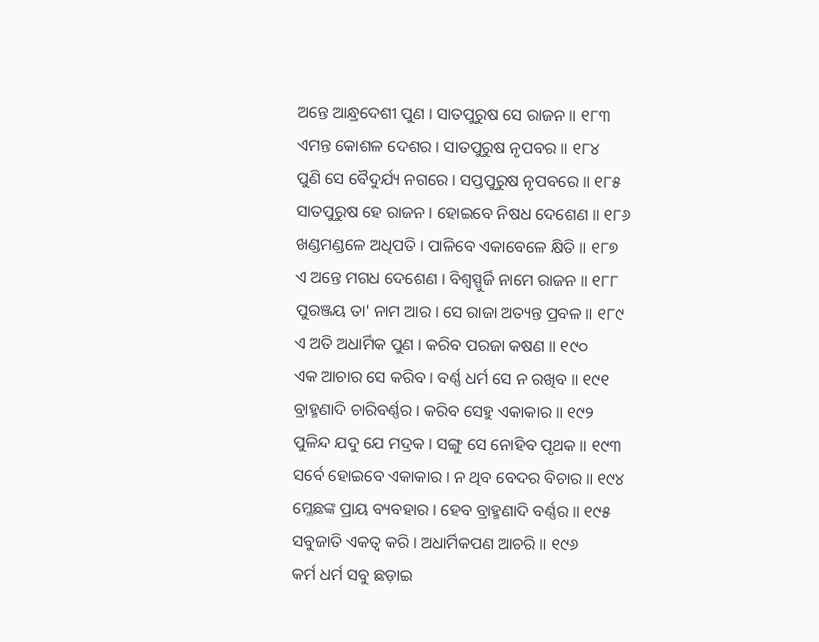ଅନ୍ତେ ଆନ୍ଧ୍ରଦେଶୀ ପୁଣ । ସାତପୁରୁଷ ସେ ରାଜନ ॥ ୧୮୩
ଏମନ୍ତ କୋଶଳ ଦେଶର । ସାତପୁରୁଷ ନୃପବର ॥ ୧୮୪
ପୁଣି ସେ ବୈଦୁର୍ଯ୍ୟ ନଗରେ । ସପ୍ତପୁରୁଷ ନୃପବରେ ॥ ୧୮୫
ସାତପୁରୁଷ ହେ ରାଜନ । ହୋଇବେ ନିଷଧ ଦେଶେଣ ॥ ୧୮୬
ଖଣ୍ଡମଣ୍ଡଳେ ଅଧିପତି । ପାଳିବେ ଏକାବେଳେ କ୍ଷିତି ॥ ୧୮୭
ଏ ଅନ୍ତେ ମଗଧ ଦେଶେଣ । ବିଶ୍ୱସ୍ପୁର୍ଜି ନାମେ ରାଜନ ॥ ୧୮୮
ପୁରଞ୍ଜୟ ତା' ନାମ ଆର । ସେ ରାଜା ଅତ୍ୟନ୍ତ ପ୍ରବଳ ॥ ୧୮୯
ଏ ଅତି ଅଧାର୍ମିକ ପୁଣ । କରିବ ପରଜା କଷଣ ॥ ୧୯୦
ଏକ ଆଚାର ସେ କରିବ । ବର୍ଣ୍ଣ ଧର୍ମ ସେ ନ ରଖିବ ॥ ୧୯୧
ବ୍ରାହ୍ମଣାଦି ଚାରିବର୍ଣ୍ଣର । କରିବ ସେହୁ ଏକାକାର ॥ ୧୯୨
ପୁଳିନ୍ଦ ଯଦୁ ଯେ ମଦ୍ରକ । ସଙ୍ଗୁ ସେ ନୋହିବ ପୃଥକ ॥ ୧୯୩
ସର୍ବେ ହୋଇବେ ଏକାକାର । ନ ଥିବ ବେଦର ବିଚାର ॥ ୧୯୪
ମ୍ଳେଛଙ୍କ ପ୍ରାୟ ବ୍ୟବହାର । ହେବ ବ୍ରାହ୍ମଣାଦି ବର୍ଣ୍ଣର ॥ ୧୯୫
ସବୁଜାତି ଏକତ୍ୱ କରି । ଅଧାର୍ମିକପଣ ଆଚରି ॥ ୧୯୬
କର୍ମ ଧର୍ମ ସବୁ ଛଡ଼ାଇ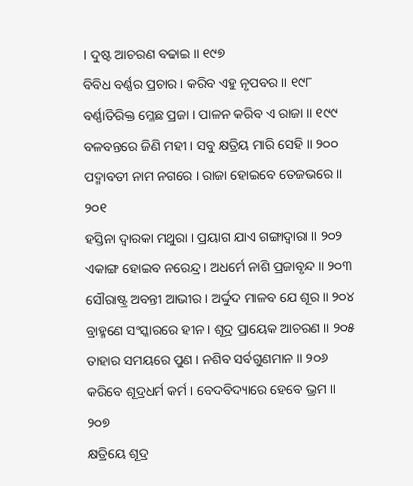। ଦୁଷ୍ଟ ଆଚରଣ ବଢାଇ ॥ ୧୯୭
ବିବିଧ ବର୍ଣ୍ଣର ପ୍ରଚାର । କରିବ ଏହୁ ନୃପବର ॥ ୧୯୮
ବର୍ଣ୍ଣାତିରିକ୍ତ ମ୍ଳେଛ ପ୍ରଜା । ପାଳନ କରିବ ଏ ରାଜା ॥ ୧୯୯
ବଳବନ୍ତରେ ଜିଣି ମହୀ । ସବୁ କ୍ଷତ୍ରିୟ ମାରି ସେହି ॥ ୨୦୦
ପଦ୍ମାବତୀ ନାମ ନଗରେ । ରାଜା ହୋଇବେ ତେଜଭରେ ॥ ୨୦୧
ହସ୍ତିନା ଦ୍ୱାରକା ମଥୁରା । ପ୍ରୟାଗ ଯାଏ ଗଙ୍ଗାଦ୍ୱାରା ॥ ୨୦୨
ଏକାଙ୍ଗ ହୋଇବ ନରେନ୍ଦ୍ର । ଅଧର୍ମେ ନାଶି ପ୍ରଜାବୃନ୍ଦ ॥ ୨୦୩
ସୌରାଷ୍ଟ୍ର ଅବନ୍ତୀ ଆଭୀର । ଅର୍ଦ୍ଦୁଦ ମାଳବ ଯେ ଶୂର ॥ ୨୦୪
ବ୍ରାହ୍ମଣେ ସଂସ୍କାରରେ ହୀନ । ଶୂଦ୍ର ପ୍ରାୟେକ ଆଚରଣ ॥ ୨୦୫
ତାହାର ସମୟରେ ପୁଣ । ନଶିବ ସର୍ବଗୁଣମାନ ॥ ୨୦୬
କରିବେ ଶୂଦ୍ରଧର୍ମ କର୍ମ । ବେଦବିଦ୍ୟାରେ ହେବେ ଭ୍ରମ ॥ ୨୦୭
କ୍ଷତ୍ରିୟେ ଶୂଦ୍ର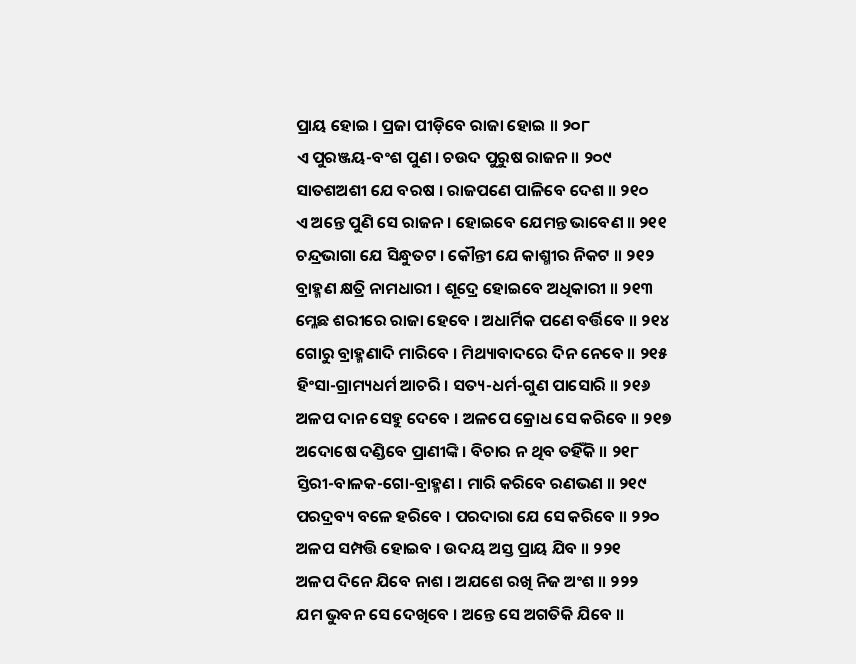ପ୍ରାୟ ହୋଇ । ପ୍ରଜା ପୀଡ଼ିବେ ରାଜା ହୋଇ ॥ ୨୦୮
ଏ ପୁରଞ୍ଜୟ-ବଂଶ ପୁଣ । ଚଉଦ ପୁରୁଷ ରାଜନ ॥ ୨୦୯
ସାତଶଅଶୀ ଯେ ବରଷ । ରାଜପଣେ ପାଳିବେ ଦେଶ ॥ ୨୧୦
ଏ ଅନ୍ତେ ପୁଣି ସେ ରାଜନ । ହୋଇବେ ଯେମନ୍ତ ଭାବେଣ ॥ ୨୧୧
ଚନ୍ଦ୍ରଭାଗା ଯେ ସିନ୍ଧୁତଟ । କୌନ୍ତୀ ଯେ କାଶ୍ମୀର ନିକଟ ॥ ୨୧୨
ବ୍ରାହ୍ମଣ କ୍ଷତ୍ରି ନାମଧାରୀ । ଶୂଦ୍ରେ ହୋଇବେ ଅଧିକାରୀ ॥ ୨୧୩
ମ୍ଳେଛ ଶରୀରେ ରାଜା ହେବେ । ଅଧାର୍ମିକ ପଣେ ବର୍ତ୍ତିବେ ॥ ୨୧୪
ଗୋରୁ ବ୍ରାହ୍ମଣାଦି ମାରିବେ । ମିଥ୍ୟାବାଦରେ ଦିନ ନେବେ ॥ ୨୧୫
ହିଂସା-ଗ୍ରାମ୍ୟଧର୍ମ ଆଚରି । ସତ୍ୟ-ଧର୍ମ-ଗୁଣ ପାସୋରି ॥ ୨୧୬
ଅଳପ ଦାନ ସେହୁ ଦେବେ । ଅଳପେ କ୍ରୋଧ ସେ କରିବେ ॥ ୨୧୭
ଅଦୋଷେ ଦଣ୍ଡିବେ ପ୍ରାଣୀଙ୍କି । ବିଚାର ନ ଥିବ ତହିଁକି ॥ ୨୧୮
ସ୍ତିରୀ-ବାଳକ-ଗୋ-ବ୍ରାହ୍ମଣ । ମାରି କରିବେ ରଣଭଣ ॥ ୨୧୯
ପରଦ୍ରବ୍ୟ ବଳେ ହରିବେ । ପରଦାରା ଯେ ସେ କରିବେ ॥ ୨୨୦
ଅଳପ ସମ୍ପତ୍ତି ହୋଇବ । ଉଦୟ ଅସ୍ତ ପ୍ରାୟ ଯିବ ॥ ୨୨୧
ଅଳପ ଦିନେ ଯିବେ ନାଶ । ଅଯଶେ ରଖି ନିଜ ଅଂଶ ॥ ୨୨୨
ଯମ ଭୁବନ ସେ ଦେଖିବେ । ଅନ୍ତେ ସେ ଅଗତିକି ଯିବେ ॥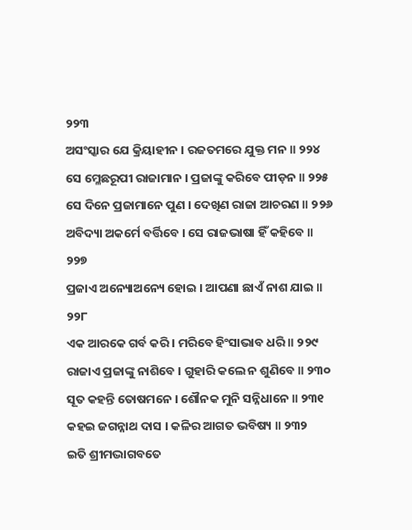୨୨୩
ଅସଂସ୍କାର ଯେ କ୍ରିୟାହୀନ । ରଜତମରେ ଯୁକ୍ତ ମନ ॥ ୨୨୪
ସେ ମ୍ଳେଛରୂପୀ ରାଜାମାନ । ପ୍ରଜାଙ୍କୁ କରିବେ ପୀଡ଼ନ ॥ ୨୨୫
ସେ ଦିନେ ପ୍ରଜାମାନେ ପୁଣ । ଦେଖିଣ ରାଜା ଆଚରଣ ॥ ୨୨୬
ଅବିଦ୍ୟା ଅକର୍ମେ ବର୍ତ୍ତିବେ । ସେ ରାଜଭାଷା ହିଁ କହିବେ ॥ ୨୨୭
ପ୍ରଜାଏ ଅନ୍ୟୋଅନ୍ୟେ ହୋଇ । ଆପଣା ଛାଏଁ ନାଶ ଯାଇ ॥ ୨୨୮
ଏକ ଆରକେ ଗର୍ବ କରି । ମରିବେ ହିଂସାଭାବ ଧରି ॥ ୨୨୯
ରାଜାଏ ପ୍ରଜାଙ୍କୁ ନାଶିବେ । ଗୁହାରି କଲେ ନ ଶୁଣିବେ ॥ ୨୩୦
ସୂତ କହନ୍ତି ତୋଷମନେ । ଶୌନକ ମୁନି ସନ୍ନିଧାନେ ॥ ୨୩୧
କହଇ ଜଗନ୍ନାଥ ଦାସ । କଳିର ଆଗତ ଭବିଷ୍ୟ ॥ ୨୩୨
ଇତି ଶ୍ରୀମଦ୍ଭାଗବତେ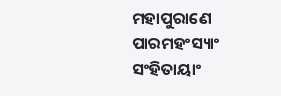ମହାପୁରାଣେ ପାରମହଂସ୍ୟାଂ ସଂହିତାୟାଂ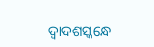ଦ୍ୱାଦଶସ୍କନ୍ଧେ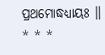ପ୍ରଥମୋଦ୍ଧଧ୍ୟାୟଃ ॥
* * *